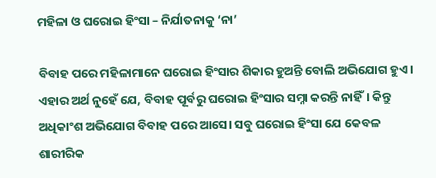ମହିଳା ଓ ଘରୋଇ ହିଂସା – ନିର୍ଯାତନାକୁ ‘ନା’

ବିବାହ ପରେ ମହିଳାମାନେ ଘରୋଇ ହିଂସାର ଶିକାର ହୁଅନ୍ତି ବୋଲି ଅଭିଯୋଗ ହୁଏ। ଏହାର ଅର୍ଥ ନୁହେଁ ଯେ, ବିବାହ ପୂର୍ବରୁ ଘରୋଇ ହିଂସାର ସମ୍ନା କରନ୍ତି ନାହିଁ। କିନ୍ତୁ ଅଧିକାଂଶ ଅଭିଯୋଗ ବିବାହ ପରେ ଆସେ। ସବୁ ଘରୋଇ ହିଂସା ଯେ କେବଳ ଶାରୀରିକ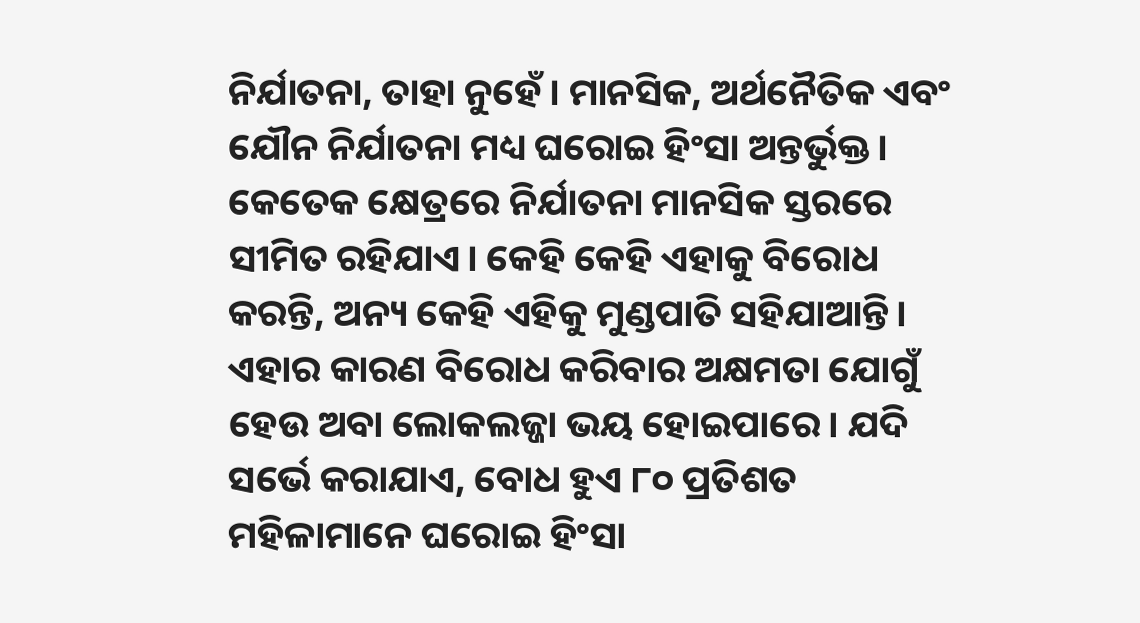ନିର୍ଯାତନା, ତାହା ନୁହେଁ। ମାନସିକ, ଅର୍ଥନୈତିକ ଏବଂ ଯୌନ ନିର୍ଯାତନା ମଧ୍ୟ ଘରୋଇ ହିଂସା ଅନ୍ତର୍ଭୁକ୍ତ। କେତେକ କ୍ଷେତ୍ରରେ ନିର୍ଯାତନା ମାନସିକ ସ୍ତରରେ ସୀମିତ ରହିଯାଏ। କେହି କେହି ଏହାକୁ ବିରୋଧ କରନ୍ତି, ଅନ୍ୟ କେହି ଏହିକୁ ମୁଣ୍ଡପାତି ସହିଯାଆନ୍ତି। ଏହାର କାରଣ ବିରୋଧ କରିବାର ଅକ୍ଷମତା ଯୋଗୁଁ ହେଉ ଅବା ଲୋକଲଜ୍ଜା ଭୟ ହୋଇପାରେ। ଯଦି ସର୍ଭେ କରାଯାଏ, ବୋଧ ହୁଏ ୮୦ ପ୍ରତିଶତ ମହିଳାମାନେ ଘରୋଇ ହିଂସା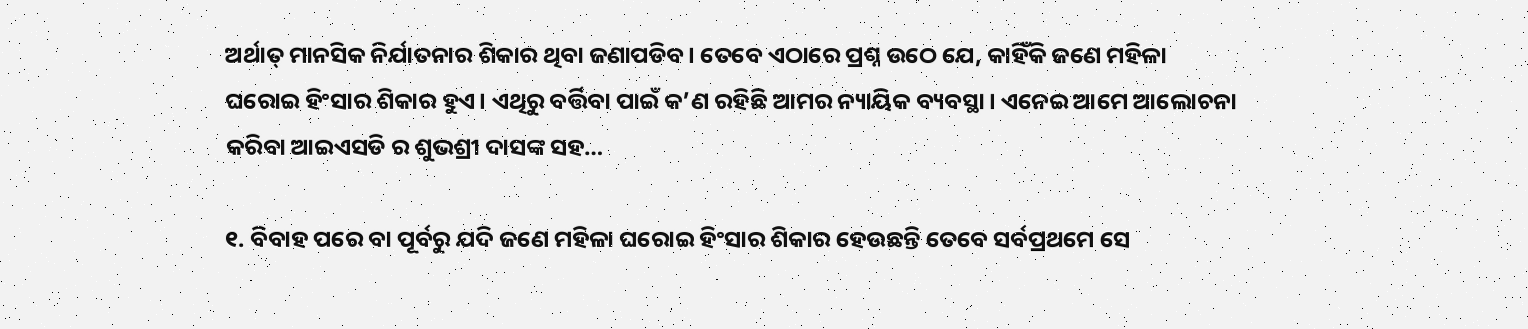ଅର୍ଥାତ୍ ମାନସିକ ନିର୍ଯାତନାର ଶିକାର ଥିବା ଜଣାପଡିବ। ତେବେ ଏଠାରେ ପ୍ରଶ୍ନ ଉଠେ ଯେ, କାହିଁକି ଜଣେ ମହିଳା ଘରୋଇ ହିଂସାର ଶିକାର ହୁଏ। ଏଥିରୁ ବର୍ତ୍ତିବା ପାଇଁ କ’ଣ ରହିଛି ଆମର ନ୍ୟାୟିକ ବ୍ୟବସ୍ଥା। ଏନେଇ ଆମେ ଆଲୋଚନା କରିବା ଆଇଏସଡି ର ଶୁଭଶ୍ରୀ ଦାସଙ୍କ ସହ…

୧. ବିବାହ ପରେ ବା ପୂର୍ବରୁ ଯଦି ଜଣେ ମହିଳା ଘରୋଇ ହିଂସାର ଶିକାର ହେଉଛନ୍ତି ତେବେ ସର୍ବପ୍ରଥମେ ସେ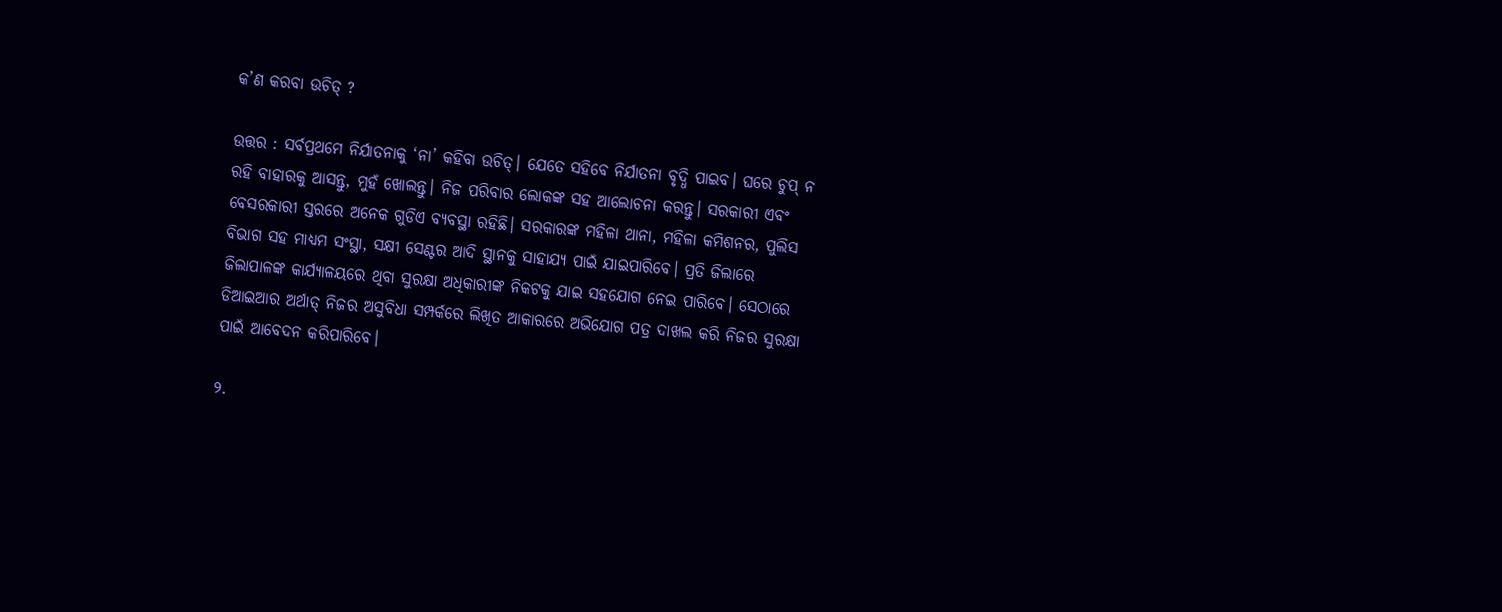କ’ଣ କରବା ଉଚିତ୍ ?

ଉତ୍ତର : ସର୍ବପ୍ରଥମେ ନିର୍ଯାତନାକୁ ‘ନା’ କହିବା ଉଚିତ୍। ଯେତେ ସହିବେ ନିର୍ଯାତନା ବୃଦ୍ଧି ପାଇବ। ଘରେ ଚୁପ୍ ନ ରହି ବାହାରକୁ ଆସନ୍ତୁ, ମୁହଁ ଖୋଲନ୍ତୁ। ନିଜ ପରିବାର ଲୋକଙ୍କ ସହ ଆଲୋଚନା କରନ୍ତୁ। ସରକାରୀ ଏବଂ ବେସରକାରୀ ସ୍ତରରେ ଅନେକ ଗୁଡିଏ ବ୍ୟବସ୍ଥା ରହିଛି। ସରକାରଙ୍କ ମହିଳା ଥାନା, ମହିଳା କମିଶନର, ପୁଲିସ ବିଭାଗ ସହ ମାଧ୍ୟମ ସଂସ୍ଥା, ସକ୍ଷୀ ସେଣ୍ଟର ଆଦି ସ୍ଥାନକୁ ସାହାଯ୍ୟ ପାଇଁ ଯାଇପାରିବେ। ପ୍ରତି ଜିଲାରେ ଜିଲାପାଳଙ୍କ କାର୍ଯ୍ୟାଳୟରେ ଥିବା ସୁରକ୍ଷା ଅଧିକାରୀଙ୍କ ନିକଟକୁ ଯାଇ ସହଯୋଗ ନେଇ ପାରିବେ। ସେଠାରେ ଡିଆଇଆର ଅର୍ଥାତ୍ ନିଜର ଅସୁବିଧା ସମ୍ପର୍କରେ ଲିଖିତ ଆକାରରେ ଅଭିଯୋଗ ପତ୍ର ଦାଖଲ କରି ନିଜର ସୁରକ୍ଷା ପାଇଁ ଆବେଦନ କରିପାରିବେ।

୨.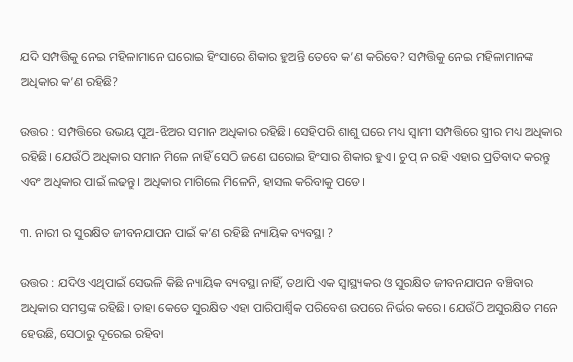ଯଦି ସମ୍ପତ୍ତିକୁ ନେଇ ମହିଳାମାନେ ଘରୋଇ ହିଂସାରେ ଶିକାର ହୁଅନ୍ତି ତେବେ କ’ଣ କରିବେ? ସମ୍ପତ୍ତିକୁ ନେଇ ମହିଳାମାନଙ୍କ ଅଧିକାର କ’ଣ ରହିଛି?

ଉତ୍ତର : ସମ୍ପତ୍ତିରେ ଉଭୟ ପୁଅ-ଝିଅର ସମାନ ଅଧିକାର ରହିଛି। ସେହିପରି ଶାଶୁ ଘରେ ମଧ୍ୟ ସ୍ବାମୀ ସମ୍ପତ୍ତିରେ ସ୍ତ୍ରୀର ମଧ୍ୟ ଅଧିକାର ରହିଛି। ଯେଉଁଠି ଅଧିକାର ସମାନ ମିଳେ ନାହିଁ ସେଠି ଜଣେ ଘରୋଇ ହିଂସାର ଶିକାର ହୁଏ। ଚୁପ୍ ନ ରହି ଏହାର ପ୍ରତିବାଦ କରନ୍ତୁ ଏବଂ ଅଧିକାର ପାଇଁ ଲଢନ୍ତୁ। ଅଧିକାର ମାଗିଲେ ମିଳେନି, ହାସଲ କରିବାକୁ ପଡେ।

୩. ନାରୀ ର ସୁରକ୍ଷିତ ଜୀବନଯାପନ ପାଇଁ କ’ଣ ରହିଛି ନ୍ୟାୟିକ ବ୍ୟବସ୍ଥା ?

ଉତ୍ତର : ଯଦିଓ ଏଥିପାଇଁ ସେଭଳି କିଛି ନ୍ୟାୟିକ ବ୍ୟବସ୍ଥା ନାହିଁ, ତଥାପି ଏକ ସ୍ବାସ୍ଥ୍ୟକର ଓ ସୁରକ୍ଷିତ ଜୀବନଯାପନ ବଞ୍ଚିବାର ଅଧିକାର ସମସ୍ତଙ୍କ ରହିଛି। ତାହା କେତେ ସୁରକ୍ଷିତ ଏହା ପାରିପାର୍ଶ୍ବିକ ପରିବେଶ ଉପରେ ନିର୍ଭର କରେ। ଯେଉଁଠି ଅସୁରକ୍ଷିତ ମନେ ହେଉଛି, ସେଠାରୁ ଦୂରେଇ ରହିବା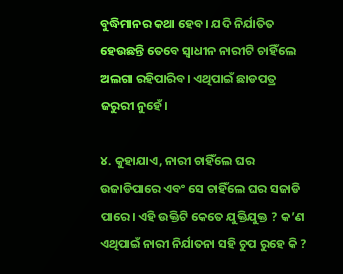ବୁଦ୍ଧିମାନର କଥା ହେବ। ଯଦି ନିର୍ଯାତିତ ହେଉଛନ୍ତି ତେବେ ସ୍ବାଧୀନ ନାରୀଟି ଚାହିଁଲେ ଅଲଗା ରହିପାରିବ। ଏଥିପାଇଁ ଛାଡପତ୍ର ଜରୁରୀ ନୁହେଁ।

୪. କୁହାଯାଏ, ନାରୀ ଚାହିଁଲେ ଘର ଉଜାଡିପାରେ ଏବଂ ସେ ଚାହିଁଲେ ଘର ସଜାଡି ପାରେ। ଏହି ଉକ୍ତିଟି କେତେ ଯୁକ୍ତିଯୁକ୍ତ ? କ’ଣ ଏଥିପାଇଁ ନାରୀ ନିର୍ଯାତନା ସହି ଚୁପ ରୁହେ କି ?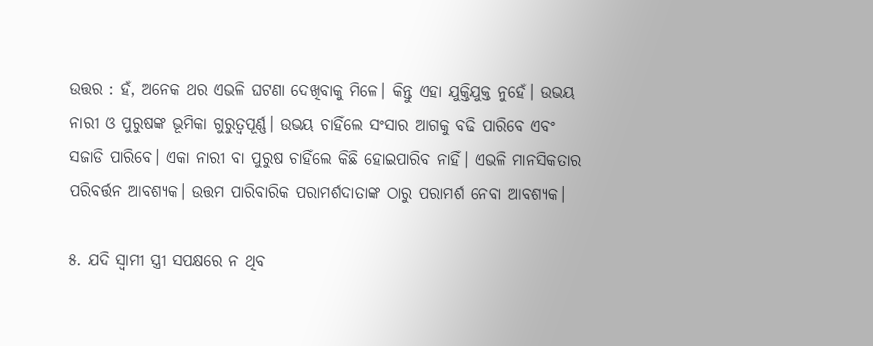ଉତ୍ତର : ହଁ, ଅନେକ ଥର ଏଭଳି ଘଟଣା ଦେଖିବାକୁ ମିଳେ। କିନ୍ତୁ ଏହା ଯୁକ୍ତିଯୁକ୍ତ ନୁହେଁ। ଉଭୟ ନାରୀ ଓ ପୁରୁଷଙ୍କ ଭୂମିକା ଗୁରୁତ୍ବପୂର୍ଣ୍ଣ। ଉଭୟ ଚାହିଁଲେ ସଂସାର ଆଗକୁ ବଢି ପାରିବେ ଏବଂ ସଜାଡି ପାରିବେ। ଏକା ନାରୀ ବା ପୁରୁଷ ଚାହିଁଲେ କିଛି ହୋଇପାରିବ ନାହିଁ। ଏଭଳି ମାନସିକତାର ପରିବର୍ତ୍ତନ ଆବଶ୍ୟକ। ଉତ୍ତମ ପାରିବାରିକ ପରାମର୍ଶଦାତାଙ୍କ ଠାରୁ ପରାମର୍ଶ ନେବା ଆବଶ୍ୟକ।

୫. ଯଦି ସ୍ବାମୀ ସ୍ତ୍ରୀ ସପକ୍ଷରେ ନ ଥିବ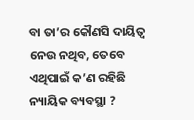ବା ତା’ର କୌଣସି ଦାୟିତ୍ବ ନେଉ ନଥିବ, ତେବେ ଏଥିପାଇଁ କ’ଣ ରହିଛି ନ୍ୟାୟିକ ବ୍ୟବସ୍ଥା ?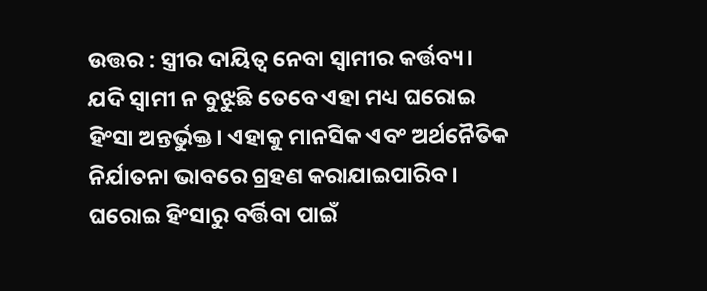ଉତ୍ତର : ସ୍ତ୍ରୀର ଦାୟିତ୍ବ ନେବା ସ୍ବାମୀର କର୍ତ୍ତବ୍ୟ। ଯଦି ସ୍ବାମୀ ନ ବୁଝୁଛି ତେବେ ଏହା ମଧ୍ୟ ଘରୋଇ ହିଂସା ଅନ୍ତର୍ଭୁକ୍ତ। ଏହାକୁ ମାନସିକ ଏବଂ ଅର୍ଥନୈତିକ ନିର୍ଯାତନା ଭାବରେ ଗ୍ରହଣ କରାଯାଇପାରିବ। ଘରୋଇ ହିଂସାରୁ ବର୍ତ୍ତିବା ପାଇଁ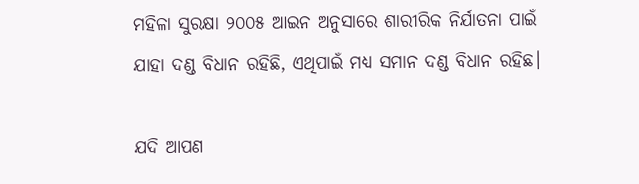ମହିଳା ସୁରକ୍ଷା ୨୦୦୫ ଆଇନ ଅନୁସାରେ ଶାରୀରିକ ନିର୍ଯାତନା ପାଇଁ ଯାହା ଦଣ୍ଡ ବିଧାନ ରହିଛି, ଏଥିପାଇଁ ମଧ୍ୟ ସମାନ ଦଣ୍ଡ ବିଧାନ ରହିଛ।

ଯଦି ଆପଣ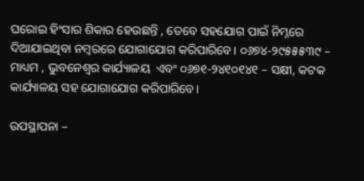ଘରୋଇ ହିଂସାର ଶିକାର ହେଉଛନ୍ତି , ତେବେ ସହଯୋଗ ପାଇଁ ନିମ୍ନରେ ଦିଆଯାଇଥିବା ନମ୍ବରରେ ଯୋଗାଯୋଗ କରିପାରିବେ। ୦୬୭୪-୨୯୫୫୫୩୯ – ମାଧ୍ୟମ , ଭୁବନେଶ୍ବର କାର୍ଯ୍ୟାଳୟ  ଏବଂ ୦୬୭୧-୨୪୧୦୧୪୧ – ସକ୍ଷୀ, କଟକ କାର୍ଯ୍ୟାଳୟ ସହ ଯୋଗାଯୋଗ କରିପାରିବେ।

ଉପସ୍ଥାପନା –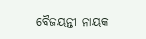ବୈଜୟନ୍ତୀ ନାୟକ